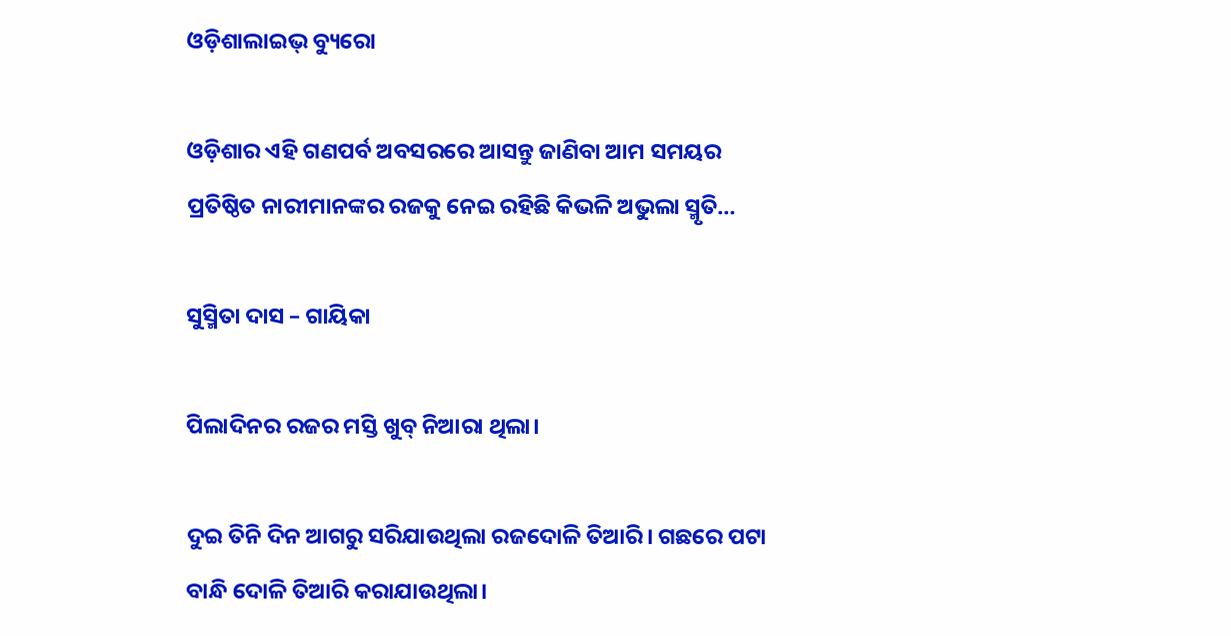ଓଡ଼ିଶାଲାଇଭ୍‌ ବ୍ୟୁରୋ

ଓଡ଼ିଶାର ଏହି ଗଣପର୍ବ ଅବସରରେ ଆସନ୍ତୁ ଜାଣିବା ଆମ ସମୟର ପ୍ରତିଷ୍ଠିତ ନାରୀମାନଙ୍କର ରଜକୁ ନେଇ ରହିଛି କିଭଳି ଅଭୁଲା ସ୍ମୃତି…

ସୁସ୍ମିତା ଦାସ – ଗାୟିକା

ପିଲାଦିନର ରଜର ମସ୍ତି ଖୁବ୍ ନିଆରା ଥିଲା।

ଦୁଇ ତିନି ଦିନ ଆଗରୁ ସରିଯାଉଥିଲା ରଜଦୋଳି ତିଆରି। ଗଛରେ ପଟା ବାନ୍ଧି ଦୋଳି ତିଆରି କରାଯାଉଥିଲା।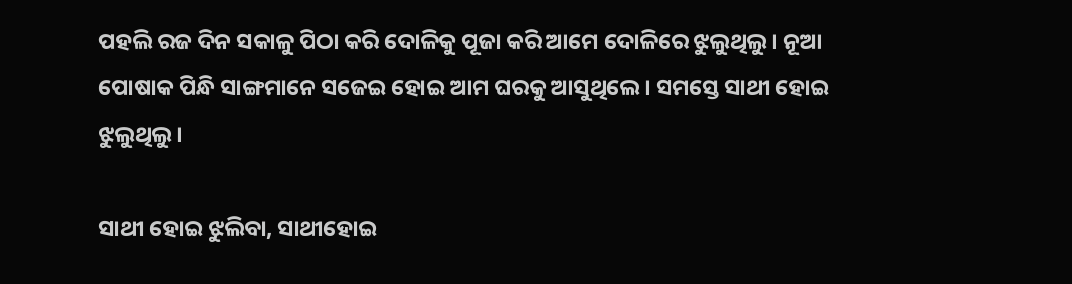ପହଲି ରଜ ଦିନ ସକାଳୁ ପିଠା କରି ଦୋଳିକୁ ପୂଜା କରି ଆମେ ଦୋଳିରେ ଝୁଲୁଥିଲୁ। ନୂଆ ପୋଷାକ ପିନ୍ଧି ସାଙ୍ଗମାନେ ସଜେଇ ହୋଇ ଆମ ଘରକୁ ଆସୁଥିଲେ। ସମସ୍ତେ ସାଥୀ ହୋଇ ଝୁଲୁଥିଲୁ।

ସାଥୀ ହୋଇ ଝୁଲିବା, ସାଥୀହୋଇ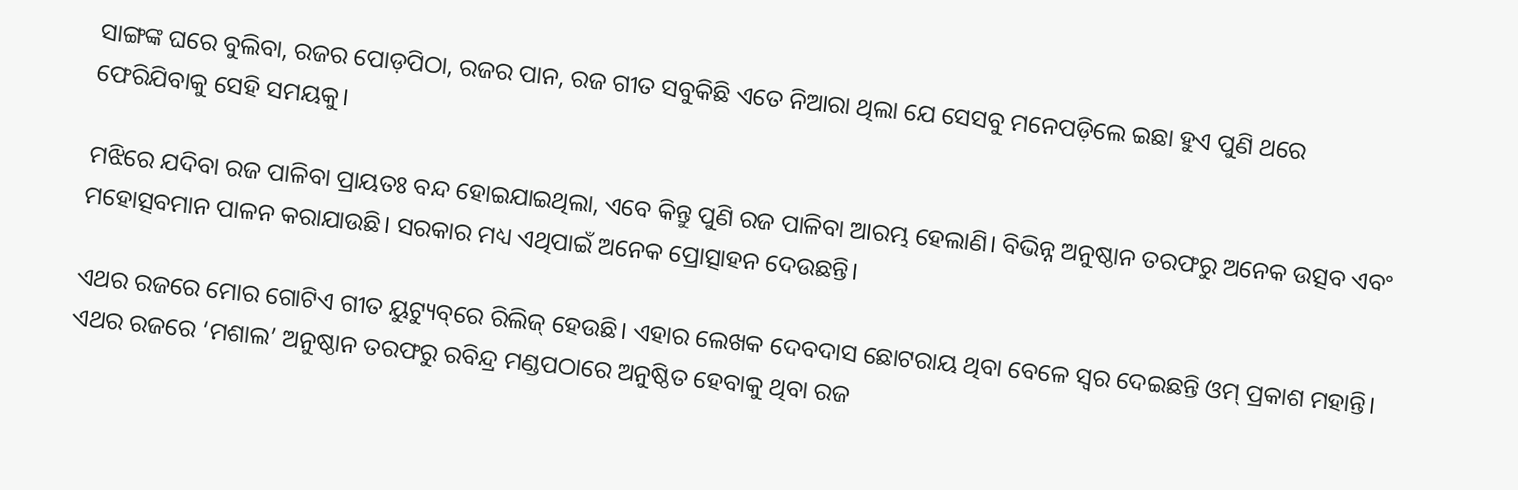ସାଙ୍ଗଙ୍କ ଘରେ ବୁଲିବା, ରଜର ପୋଡ଼ପିଠା, ରଜର ପାନ, ରଜ ଗୀତ ସବୁକିଛି ଏତେ ନିଆରା ଥିଲା ଯେ ସେସବୁ ମନେପଡ଼ିଲେ ଇଛା ହୁଏ ପୁଣି ଥରେ ଫେରିଯିବାକୁ ସେହି ସମୟକୁ।

ମଝିରେ ଯଦିବା ରଜ ପାଳିବା ପ୍ରାୟତଃ ବନ୍ଦ ହୋଇଯାଇଥିଲା, ଏବେ କିନ୍ତୁ ପୁଣି ରଜ ପାଳିବା ଆରମ୍ଭ ହେଲାଣି। ବିଭିନ୍ନ ଅନୁଷ୍ଠାନ ତରଫରୁ ଅନେକ ଉତ୍ସବ ଏବଂ ମହୋତ୍ସବମାନ ପାଳନ କରାଯାଉଛି। ସରକାର ମଧ୍ୟ ଏଥିପାଇଁ ଅନେକ ପ୍ରୋତ୍ସାହନ ଦେଉଛନ୍ତି।

ଏଥର ରଜରେ ମୋର ଗୋଟିଏ ଗୀତ ୟୁଟ୍ୟୁବ୍‌ରେ ରିଲିଜ୍ ହେଉଛି। ଏହାର ଲେଖକ ଦେବଦାସ ଛୋଟରାୟ ଥିବା ବେଳେ ସ୍ୱର ଦେଇଛନ୍ତି ଓମ୍ ପ୍ରକାଶ ମହାନ୍ତି। ଏଥର ରଜରେ ‘ମଶାଲ’ ଅନୁଷ୍ଠାନ ତରଫରୁ ରବିନ୍ଦ୍ର ମଣ୍ଡପଠାରେ ଅନୁଷ୍ଠିତ ହେବାକୁ ଥିବା ରଜ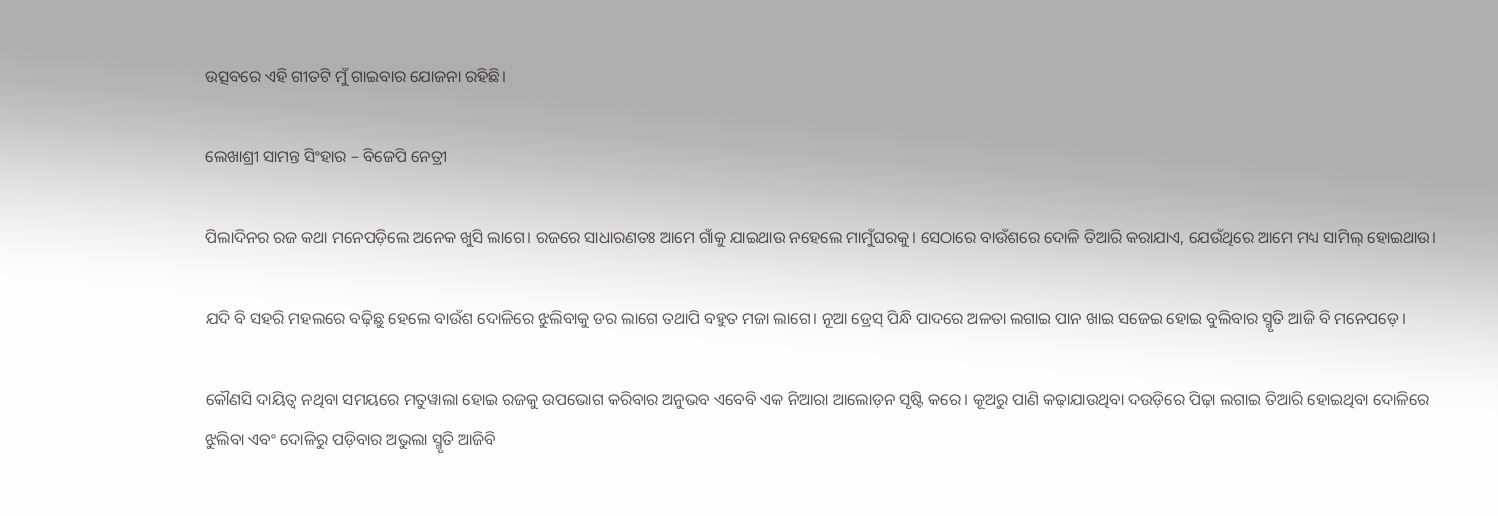ଉତ୍ସବରେ ଏହି ଗୀତଟି ମୁଁ ଗାଇବାର ଯୋଜନା ରହିଛି।

ଲେଖାଶ୍ରୀ ସାମନ୍ତ ସିଂହାର – ବିଜେପି ନେତ୍ରୀ

ପିଲାଦିନର ରଜ କଥା ମନେପଡ଼ିଲେ ଅନେକ ଖୁସି ଲାଗେ। ରଜରେ ସାଧାରଣତଃ ଆମେ ଗାଁକୁ ଯାଇଥାଉ ନହେଲେ ମାମୁଁଘରକୁ। ସେଠାରେ ବାଉଁଶରେ ଦୋଳି ତିଆରି କରାଯାଏ, ଯେଉଁଥିରେ ଆମେ ମଧ୍ୟ ସାମିଲ୍ ହୋଇଥାଉ।

ଯଦି ବି ସହରି ମହଲରେ ବଢ଼ିଛୁ ହେଲେ ବାଉଁଶ ଦୋଳିରେ ଝୁଲିବାକୁ ଡର ଲାଗେ ତଥାପି ବହୁତ ମଜା ଲାଗେ। ନୂଆ ଡ୍ରେସ୍ ପିନ୍ଧି ପାଦରେ ଅଳତା ଲଗାଇ ପାନ ଖାଇ ସଜେଇ ହୋଇ ବୁଲିବାର ସ୍ମୃତି ଆଜି ବି ମନେପଡ଼େ।

କୌଣସି ଦାୟିତ୍ୱ ନଥିବା ସମୟରେ ମତୁୱାଲା ହୋଇ ରଜକୁ ଉପଭୋଗ କରିବାର ଅନୁଭବ ଏବେବି ଏକ ନିଆରା ଆଲୋଡ଼ନ ସୃଷ୍ଟି କରେ। କୂଅରୁ ପାଣି କଢ଼ାଯାଉଥିବା ଦଉଡ଼ିରେ ପିଢ଼ା ଲଗାଇ ତିଆରି ହୋଇଥିବା ଦୋଳିରେ ଝୁଲିବା ଏବଂ ଦୋଳିରୁ ପଡ଼ିବାର ଅଭୁଲା ସ୍ମୃତି ଆଜିବି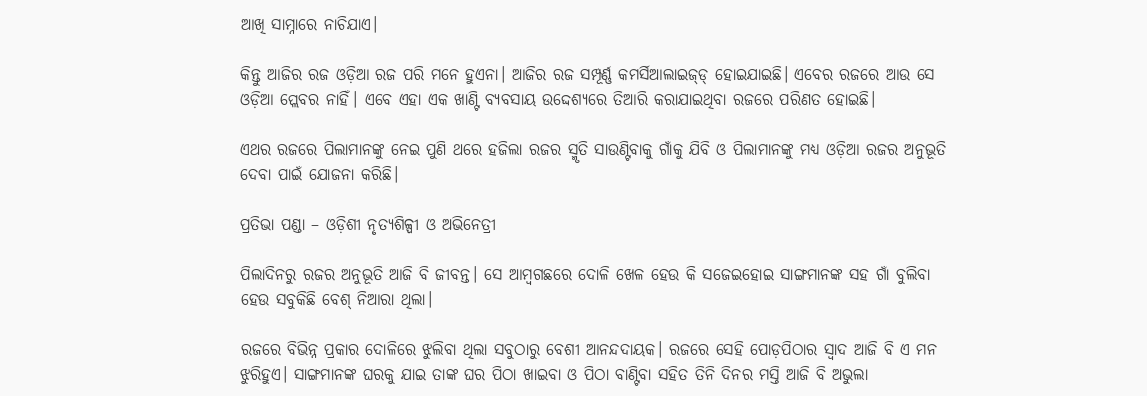ଆଖି ସାମ୍ନାରେ ନାଚିଯାଏ।

କିନ୍ତୁ ଆଜିର ରଜ ଓଡ଼ିଆ ରଜ ପରି ମନେ ହୁଏନା। ଆଜିର ରଜ ସମ୍ପୂର୍ଣ୍ଣ କମର୍ସିଆଲାଇଜ୍‌ଡ୍‌ ହୋଇଯାଇଛି। ଏବେର ରଜରେ ଆଉ ସେ ଓଡ଼ିଆ ପ୍ଲେବର ନାହିଁ। ଏବେ ଏହା ଏକ ଖାଣ୍ଟି ବ୍ୟବସାୟ ଉଦ୍ଦେଶ୍ୟରେ ତିଆରି କରାଯାଇଥିବା ରଜରେ ପରିଣତ ହୋ‍ଇଛି।

ଏଥର ରଜରେ ପିଲାମାନଙ୍କୁ ନେଇ ପୁଣି ଥରେ ହଜିଲା ରଜର ସ୍ମୃତି ସାଉଣ୍ଟିବାକୁ ଗାଁକୁ ଯିବି ଓ ପିଲାମାନଙ୍କୁ ମଧ୍ୟ ଓଡ଼ିଆ ରଜର ଅନୁଭୂତି ଦେବା ପାଇଁ ଯୋଜନା କରିଛି।

ପ୍ରତିଭା ପଣ୍ଡା – ଓଡ଼ିଶୀ ନୃତ୍ୟଶିଳ୍ପୀ ଓ ଅଭିନେତ୍ରୀ

ପିଲାଦିନରୁ ରଜର ଅନୁଭୂତି ଆଜି ବି ଜୀବନ୍ତ। ସେ ଆମ୍ବଗଛରେ ଦୋଳି ଖେଳ ହେଉ କି ସଜେଇହୋଇ ସାଙ୍ଗମାନଙ୍କ ସହ ଗାଁ ବୁଲିବା ହେଉ ସବୁକିଛି ବେଶ୍ ନିଆରା ଥିଲା।

ରଜରେ ବିଭିନ୍ନ ପ୍ରକାର ଦୋଳିରେ ଝୁଲିବା ଥିଲା ସବୁଠାରୁ ବେଶୀ ଆନନ୍ଦଦାୟକ। ରଜରେ ସେହି ପୋଡ଼ପିଠାର ସ୍ୱାଦ ଆଜି ବି ଏ ମନ ଝୁରିହୁଏ। ସାଙ୍ଗମାନଙ୍କ ଘରକୁ ଯାଇ ତାଙ୍କ ଘର ପିଠା ଖାଇବା ଓ ପିଠା ବାଣ୍ଟିବା ସହିତ ତିନି ଦିନର ମସ୍ତି ଆଜି ବି ଅଭୁଲା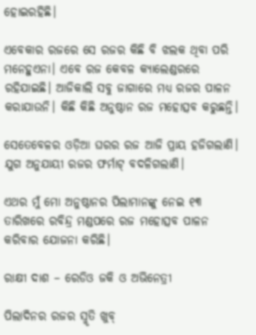ହୋଇରହିଛି।

ଏବେକାର ରଜରେ ସେ ରଜର କିଛି ବି ଝଲକ ଥିବା ପରି ମନେହୁଏନା। ଏବେ ରଜ କେବଳ କ୍ୟାଲେଣ୍ଡରରେ ରହିଯାଇଛି। ଆଜିକାଲି ସବୁ ଜାଗାରେ ମଧ୍ୟ ରଜର ପାଳନ କରାଯାଉନି। କିଛି କିଛି ଅନୁଷ୍ଠାନ ରଜ ମହୋତ୍ସବ କରୁଛନ୍ତି।

ସେତେବେଳର ଓଡ଼ିଆ ଘରର ରଜ ଆଜି ପ୍ରାୟ ହଜିଗଲାଣି। ଯୁଗ ଅନୁଯାୟୀ ରଜର ଫର୍ମାଟ୍‌ ବଦଳିଗଲାଣି।

ଏଥର ମୁଁ ମୋ ଅନୁଷ୍ଠାନର ପିଲାମାନଙ୍କୁ ନେଇ ୧୩ ତାରିଖରେ ରବିନ୍ଦ୍ର ମଣ୍ଡପରେ ରଜ ମହୋତ୍ସବ ପାଳନ କରିବାର ଯୋଜନା କରିଛି।

ରାକ୍ଷୀ ଦାଶ – ରେଡିଓ ଜକି ଓ ଅଭିନେତ୍ରୀ

ପିଲାଦିନର ରଜର ସ୍ମୃତି ଖୁବ୍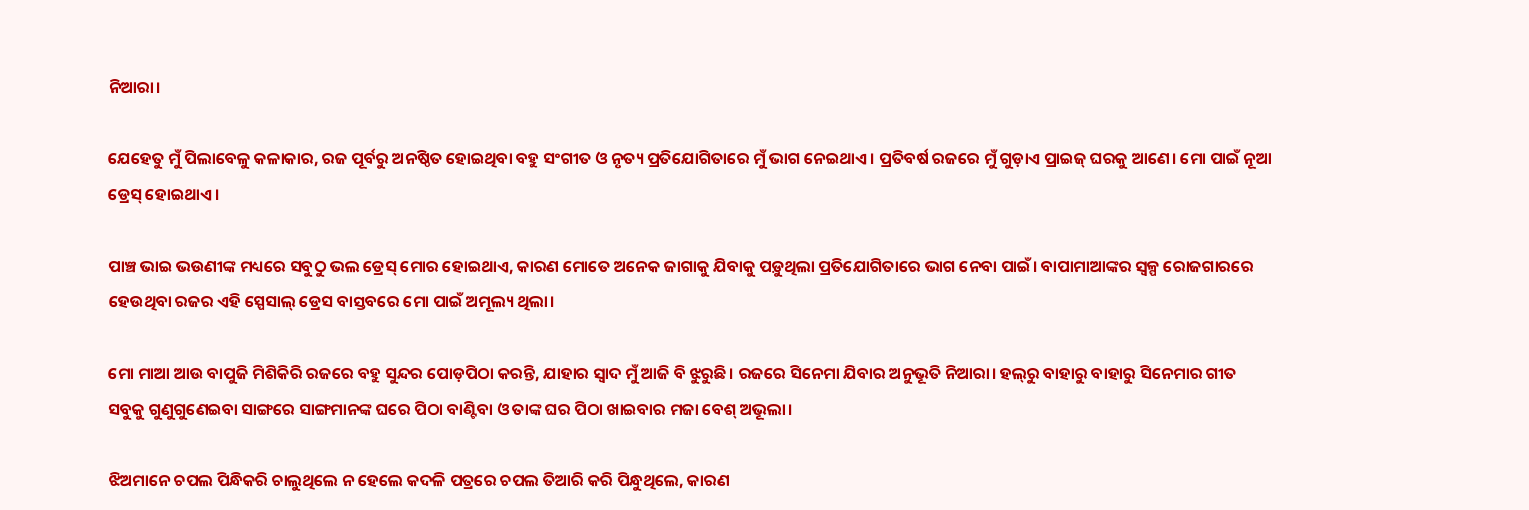ନିଆରା।

ଯେହେତୁ ମୁଁ ପିଲାବେଳୁ କଳାକାର, ରଜ ପୂର୍ବରୁ ଅନଷ୍ଠିତ ହୋ‍ଇଥିବା ବହୁ ସଂଗୀତ ଓ ନୃତ୍ୟ ପ୍ରତିଯୋଗିତାରେ ମୁଁ ଭାଗ ନେଇଥାଏ। ପ୍ରତିବର୍ଷ ରଜରେ ମୁଁ ଗୁଡ଼ାଏ ପ୍ରାଇଜ୍ ଘରକୁ ଆଣେ। ମୋ ପାଇଁ ନୂଆ ଡ୍ରେସ୍ ହୋଇଥାଏ।

ପାଞ୍ଚ ଭାଇ ଭଉଣୀଙ୍କ ମଧ୍ୟରେ ସବୁଠୁ ଭଲ ଡ୍ରେସ୍ ମୋର ହୋଇଥାଏ, କାରଣ ମୋତେ ଅନେକ ଜାଗାକୁ ଯିବାକୁ ପଡ଼ୁଥିଲା ପ୍ରତିଯୋଗିତାରେ ଭାଗ ନେବା ପାଇଁ। ବାପାମାଆଙ୍କର ସ୍ୱଳ୍ପ ରୋଜଗାରରେ ହେଉଥିବା ରଜର ଏହି ସ୍ପେସାଲ୍ ଡ୍ରେସ ବାସ୍ତବରେ ମୋ ପାଇଁ ଅମୂଲ୍ୟ ଥିଲା।

ମୋ ମାଆ ଆଉ ବାପୁଜି ମିଶିକିରି ରଜରେ ବହୁ ସୁନ୍ଦର ପୋଡ଼ପିଠା କରନ୍ତି, ଯାହାର ସ୍ୱାଦ ମୁଁ ଆଜି ବି ଝୁରୁଛି। ରଜରେ ସିନେମା ଯିବାର ଅନୁଭୂତି ନିଆରା। ହଲ୍‌ରୁ ବାହାରୁ ବାହାରୁ ସିନେମାର ଗୀତ ସବୁକୁ ଗୁଣୁଗୁଣେଇବା ସାଙ୍ଗରେ ସାଙ୍ଗମାନଙ୍କ ଘରେ ପିଠା ବାଣ୍ଟିବା ଓ ତାଙ୍କ ଘର ପିଠା ଖାଇବାର ମଜା ବେଶ୍‌ ଅଭୂଲା।

ଝିଅମାନେ ଚପଲ ପିନ୍ଧିକରି ଚାଲୁଥିଲେ ନ ହେଲେ କଦଳି ପତ୍ରରେ ଚପଲ ତିଆରି କରି ପିନ୍ଧୁଥିଲେ, କାରଣ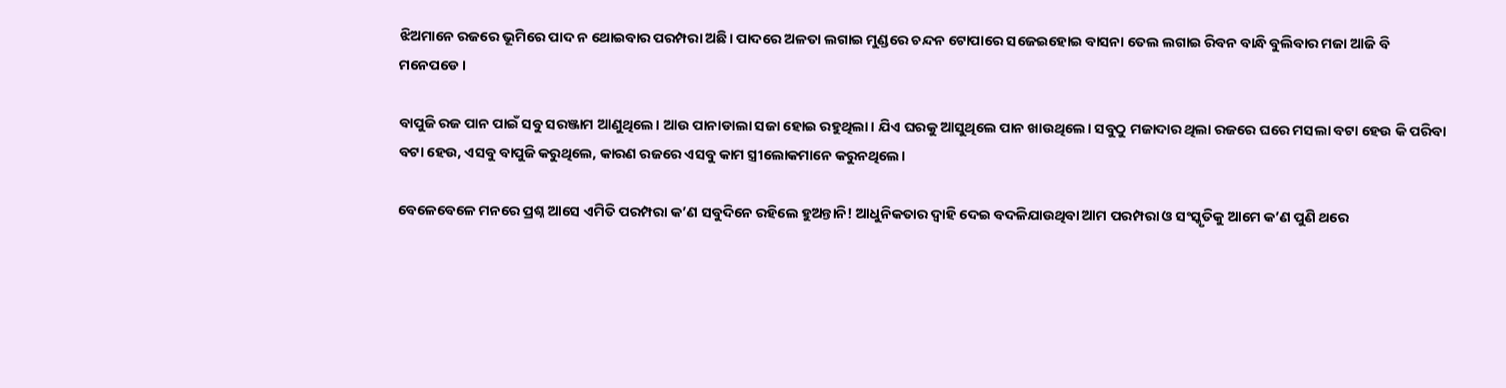ଝିଅମାନେ ରଜରେ ଭୂମିରେ ପାଦ ନ ଥୋଇବାର ପରମ୍ପରା ଅଛି। ପାଦରେ ଅଳତା ଲଗାଇ ମୁଣ୍ଡରେ ଚନ୍ଦନ ଟୋପାରେ ସଜେଇହୋଇ ବାସନା ତେଲ ଲଗାଇ ରିବନ ବାନ୍ଧି ବୁଲିବାର ମଜା ଆଜି ବି ମନେପଡେ।

ବାପୁଜି ରଜ ପାନ ପାଇଁ ସବୁ ସରଞ୍ଜାମ ଆଣୁଥିଲେ। ଆଉ ପାନାଡାଲା ସଜା ହୋଇ ରହୁଥିଲା। ଯିଏ ଘରକୁ ଆସୁଥିଲେ ପାନ ଖାଉଥିଲେ। ସବୁଠୁ ମଜାଦାର ଥିଲା ରଜରେ ଘରେ ମସଲା ବଟା ହେଉ କି ପରିବା ବଟା ହେଉ, ଏସବୁ ବାପୁଜି କରୁଥିଲେ, କାରଣ ରଜରେ ଏସବୁ କାମ ସ୍ତ୍ରୀଲୋକମାନେ କରୁନଥିଲେ।

ବେଳେବେଳେ ମନରେ ପ୍ରଶ୍ନ ଆସେ ଏମିତି ପରମ୍ପରା କ’ଣ ସବୁଦିନେ ରହିଲେ ହୁଅନ୍ତାନି! ଆଧୁନିକତାର ଦ୍ୱାହି ଦେଇ ବଦଳିଯାଉଥିବା ଆମ ପରମ୍ପରା ଓ ସଂସ୍କୃତିକୁ ଆମେ କ’ଣ ପୁଣି ଥରେ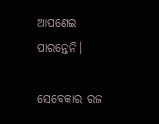ଆପଣେଇ ପାରନ୍ତେନି।

ସେବେକାର ରଜ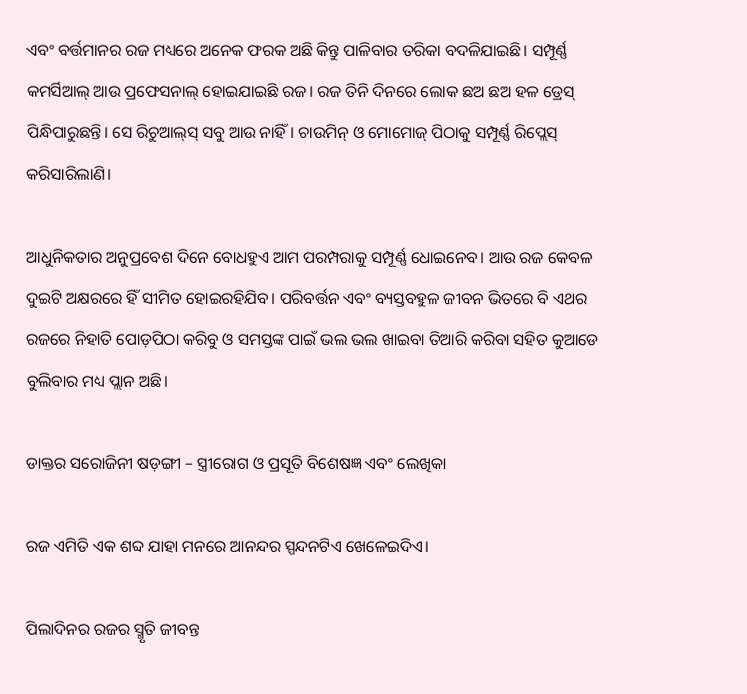ଏବଂ ବର୍ତ୍ତମାନର ରଜ ମଧ୍ୟରେ ଅନେକ ଫରକ ଅଛି କିନ୍ତୁ ପାଳିବାର ତରିକା ବଦଳିଯାଇଛି। ସମ୍ପୂର୍ଣ୍ଣ କମର୍ସିଆଲ୍ ଆଉ ପ୍ରଫେସନାଲ୍ ହୋଇଯାଇଛି ରଜ। ରଜ ତିନି ଦିନରେ ଲୋକ ଛଅ ଛଅ ହଳ ଡ୍ରେସ୍ ପିନ୍ଧିପାରୁଛନ୍ତି। ସେ ରିଚୁଆଲ୍‌ସ୍‌ ସବୁ ଆଉ ନାହିଁ। ଚାଉମିନ୍ ଓ ମୋମୋଜ୍‌ ପିଠାକୁ ସମ୍ପୂର୍ଣ୍ଣ ରିପ୍ଲେସ୍‌ କରିସାରିଲାଣି।

ଆଧୁନିକତାର ଅନୁପ୍ରବେଶ ଦିନେ ବୋଧହୁଏ ଆମ ପରମ୍ପରାକୁ ସମ୍ପୂର୍ଣ୍ଣ ଧୋଇନେବ। ଆଉ ରଜ କେବଳ ଦୁଇଟି ଅକ୍ଷରରେ ହିଁ ସୀମିତ ହୋ‌ଇରହିଯିବ। ପରିବର୍ତ୍ତନ ଏବଂ ବ୍ୟସ୍ତବହୁଳ ଜୀବନ ଭିତରେ ବି ଏଥର ରଜରେ ନିହାତି ପୋଡ଼ପିଠା କରିବୁ ଓ ସମସ୍ତଙ୍କ ପାଇଁ ଭଲ ଭଲ ଖାଇବା ତିଆରି କରିବା ସହିତ କୁଆଡେ ବୁଲିବାର ମଧ୍ୟ ପ୍ଲାନ ଅଛି।

ଡାକ୍ତର ସରୋଜିନୀ ଷଡ଼ଙ୍ଗୀ – ସ୍ତ୍ରୀରୋଗ ଓ ପ୍ରସୂତି ବିଶେଷଜ୍ଞ ଏବଂ ଲେଖିକା

ରଜ ଏମିତି ଏକ ଶବ୍ଦ ଯାହା ମନରେ ଆନନ୍ଦର ସ୍ପନ୍ଦନଟିଏ ଖେଳେଇଦିଏ।

ପିଲାଦିନର ରଜର ସ୍ମୃତି ଜୀବନ୍ତ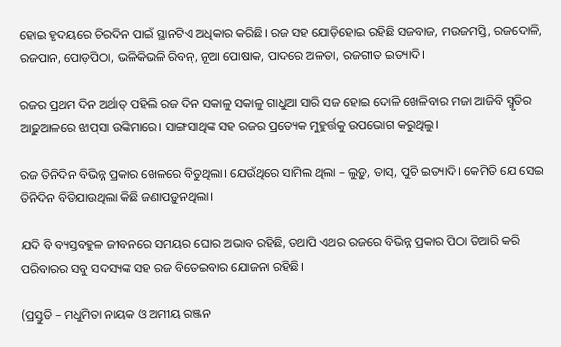ହୋଇ ହୃଦୟରେ ଚିରଦିନ ପାଇଁ ସ୍ଥାନଟିଏ ଅଧିକାର କରିଛି। ରଜ ସହ ଯୋଡ଼ିହୋଇ ରହିଛି ସଜବାଜ, ମଉଜମସ୍ତି, ରଜଦୋଳି, ରଜପାନ, ପୋଡ଼ପିଠା, ଭଳିକିଭଳି ରିବନ୍, ନୂଆ ପୋଷାକ, ପାଦରେ ଅଳତା, ରଜଗୀତ ଇତ୍ୟାଦି।

ରଜର ପ୍ରଥମ ଦିନ ଅର୍ଥାତ୍ ପହିଲି ରଜ ଦିନ ସକାଳୁ ସକାଳୁ ଗାଧୁଆ ସାରି ସଜ ହୋଇ ଦୋଳି ଖେଳିବାର ମଜା ଆଜିବି ସ୍ମୃତିର ଆଢ଼ୁଆଳରେ ଝାପ୍‌ସା ଉଙ୍କିମାରେ। ସାଙ୍ଗସାଥିଙ୍କ ସହ ରଜର ପ୍ରତ୍ୟେକ ମୁହୁର୍ତ୍ତକୁ ଉପଭୋଗ କରୁଥିଲୁ।

ରଜ ତିନିଦିନ ବିଭିନ୍ନ ପ୍ରକାର ଖେଳରେ ବିତୁଥିଲା। ଯେଉଁଥିରେ ସାମିଲ ଥିଲା – ଲୁଡ଼ୁ, ତାସ୍, ପୁଚି ଇତ୍ୟାଦି। କେମିତି ଯେ ସେଇ ତିନିଦିନ ବିତିଯାଉଥିଲା କିଛି ଜଣାପଡ଼ୁନଥିଲା।

ଯଦି ବି ବ୍ୟସ୍ତବହୁଳ ଜୀବନରେ ସମୟର ଘୋର ଅଭାବ ରହିଛି, ତଥାପି ଏଥର ରଜରେ ବିଭିନ୍ନ ପ୍ରକାର ପିଠା ତିଆରି କରି ପରିବାରର ସବୁ ସଦସ୍ୟଙ୍କ ସହ ରଜ ବିତେଇବାର ଯୋଜନା ରହିଛି।

(ପ୍ରସ୍ତୁତି – ମଧୁମିତା ନାୟକ ଓ ଅମୀୟ ରଞ୍ଜନ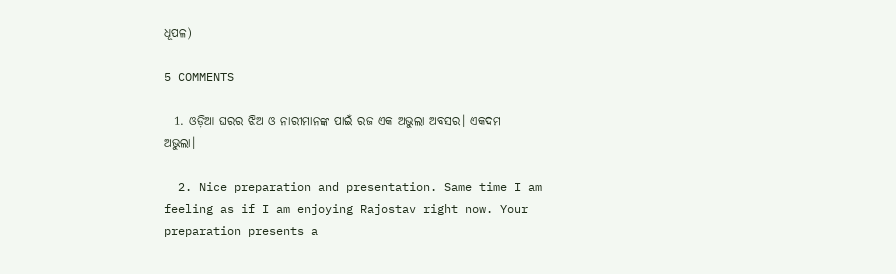ଧୂପଳ)

5 COMMENTS

  1. ଓଡ଼ିଆ ଘରର ଝିଅ ଓ ନାରୀମାନଙ୍କ ପାଇଁ ରଜ ଏକ ଅଭୁଲା ଅବସର। ଏକଦମ ଅଭୁଲା।

  2. Nice preparation and presentation. Same time I am feeling as if I am enjoying Rajostav right now. Your preparation presents a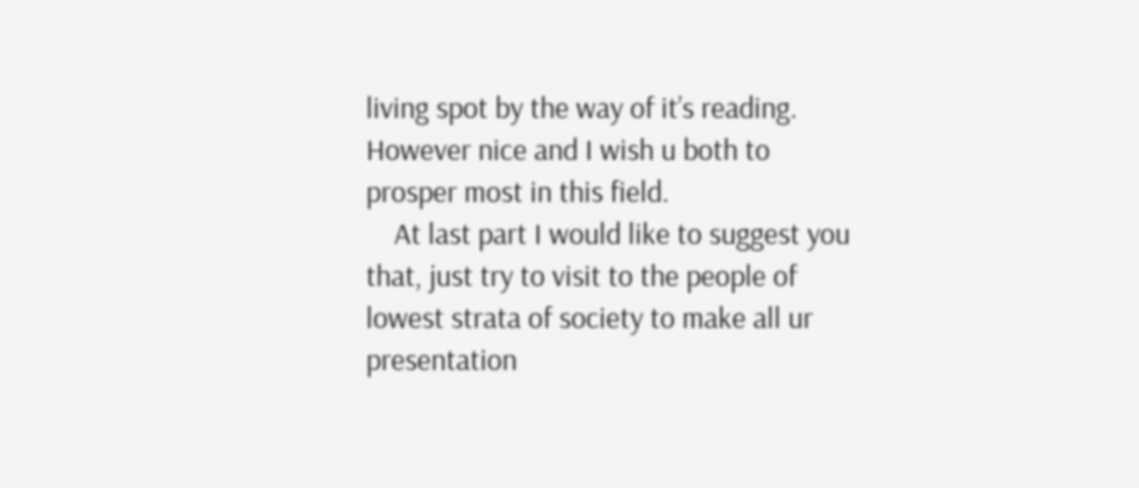living spot by the way of it’s reading. However nice and I wish u both to prosper most in this field.
    At last part I would like to suggest you that, just try to visit to the people of lowest strata of society to make all ur presentation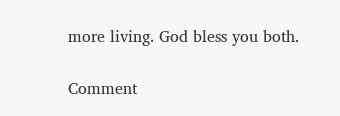more living. God bless you both.

Comment